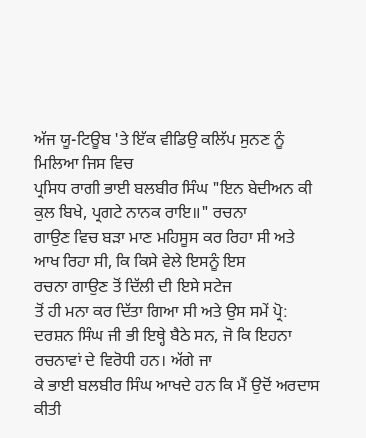ਅੱਜ ਯੂ-ਟਿਊਬ 'ਤੇ ਇੱਕ ਵੀਡਿਉ ਕਲਿੱਪ ਸੁਨਣ ਨੂੰ ਮਿਲਿਆ ਜਿਸ ਵਿਚ
ਪ੍ਰਸਿਧ ਰਾਗੀ ਭਾਈ ਬਲਬੀਰ ਸਿੰਘ "ਇਨ ਬੇਦੀਅਨ ਕੀ ਕੁਲ ਬਿਖੇ, ਪ੍ਰਗਟੇ ਨਾਨਕ ਰਾਇ॥" ਰਚਨਾ
ਗਾਉਣ ਵਿਚ ਬੜਾ ਮਾਣ ਮਹਿਸੂਸ ਕਰ ਰਿਹਾ ਸੀ ਅਤੇ ਆਖ ਰਿਹਾ ਸੀ, ਕਿ ਕਿਸੇ ਵੇਲੇ ਇਸਨੂੰ ਇਸ
ਰਚਨਾ ਗਾਉਣ ਤੋਂ ਦਿੱਲੀ ਦੀ ਇਸੇ ਸਟੇਜ
ਤੋਂ ਹੀ ਮਨਾ ਕਰ ਦਿੱਤਾ ਗਿਆ ਸੀ ਅਤੇ ਉਸ ਸਮੇਂ ਪ੍ਰੋ:
ਦਰਸ਼ਨ ਸਿੰਘ ਜੀ ਭੀ ਇਥ੍ਹੇ ਬੈਠੇ ਸਨ, ਜੋ ਕਿ ਇਹਨਾ ਰਚਨਾਵਾਂ ਦੇ ਵਿਰੋਧੀ ਹਨ। ਅੱਗੇ ਜਾ
ਕੇ ਭਾਈ ਬਲਬੀਰ ਸਿੰਘ ਆਖਦੇ ਹਨ ਕਿ ਮੈਂ ਉਦੋਂ ਅਰਦਾਸ ਕੀਤੀ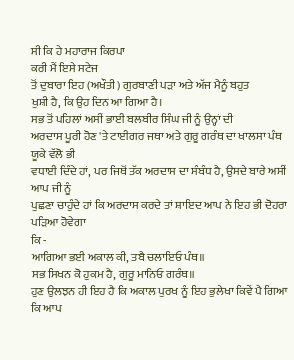ਸੀ ਕਿ ਹੇ ਮਹਾਰਾਜ ਕਿਰਪਾ
ਕਰੀ ਮੈਂ ਇਸੇ ਸਟੇਜ
ਤੋਂ ਦੁਬਾਰਾ ਇਹ (ਅਖੌਤੀ) ਗੁਰਬਾਣੀ ਪੜਾ ਅਤੇ ਅੱਜ ਮੈਨੂੰ ਬਹੁਤ
ਖੁਸ਼ੀ ਹੈ, ਕਿ ਉਹ ਦਿਨ ਆ ਗਿਆ ਹੈ।
ਸਭ ਤੋਂ ਪਹਿਲਾਂ ਅਸੀਂ ਭਾਈ ਬਲਬੀਰ ਸਿੰਘ ਜੀ ਨੂੰ ਉਨ੍ਹਾਂ ਦੀ
ਅਰਦਾਸ ਪੂਰੀ ਹੋਣ 'ਤੇ ਟਾਈਗਰ ਜਥਾ ਅਤੇ ਗੁਰੂ ਗਰੰਥ ਦਾ ਖਾਲਸਾ ਪੰਥ ਯੂਕੇ ਵੱਲੋ ਭੀ
ਵਧਾਈ ਦਿੰਦੇ ਹਾਂ, ਪਰ ਜਿਥੋਂ ਤੱਕ ਅਰਦਾਸ ਦਾ ਸੰਬੰਧ ਹੈ, ਉਸਦੇ ਬਾਰੇ ਅਸੀਂ ਆਪ ਜੀ ਨੂੰ
ਪੁਛਣਾ ਚਾਹੁੰਦੇ ਹਾਂ ਕਿ ਅਰਦਾਸ ਕਰਦੇ ਤਾਂ ਸ਼ਾਇਦ ਆਪ ਨੇ ਇਹ ਭੀ ਦੋਹਰਾ ਪੜਿਆ ਹੋਵੇਗਾ
ਕਿ -
ਆਗਿਆ ਭਈ ਅਕਾਲ ਕੀ, ਤਬੈ ਚਲਾਇਓ ਪੰਥ॥
ਸਭ ਸਿਖਨ ਕੋ ਹੁਕਮ ਹੈ, ਗੁਰੂ ਮਾਨਿਓ ਗਰੰਥ॥
ਹੁਣ ਉਲਝਨ ਹੀ ਇਹ ਹੈ ਕਿ ਅਕਾਲ ਪੁਰਖ ਨੂੰ ਇਹ ਭੁਲੇਖਾ ਕਿਵੇਂ ਪੈ ਗਿਆ ਕਿ ਆਪ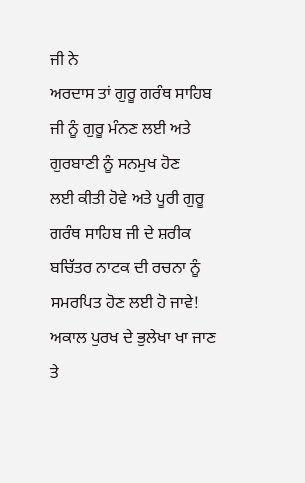ਜੀ ਨੇ
ਅਰਦਾਸ ਤਾਂ ਗੁਰੂ ਗਰੰਥ ਸਾਹਿਬ ਜੀ ਨੂੰ ਗੁਰੂ ਮੰਨਣ ਲਈ ਅਤੇ ਗੁਰਬਾਣੀ ਨੂੰ ਸਨਮੁਖ ਹੋਣ
ਲਈ ਕੀਤੀ ਹੋਵੇ ਅਤੇ ਪੂਰੀ ਗੁਰੂ ਗਰੰਥ ਸਾਹਿਬ ਜੀ ਦੇ ਸ਼ਰੀਕ ਬਚਿੱਤਰ ਨਾਟਕ ਦੀ ਰਚਨਾ ਨੂੰ
ਸਮਰਪਿਤ ਹੋਣ ਲਈ ਹੋ ਜਾਵੇ! ਅਕਾਲ ਪੁਰਖ ਦੇ ਭੁਲੇਖਾ ਖਾ ਜਾਣ ਤੇ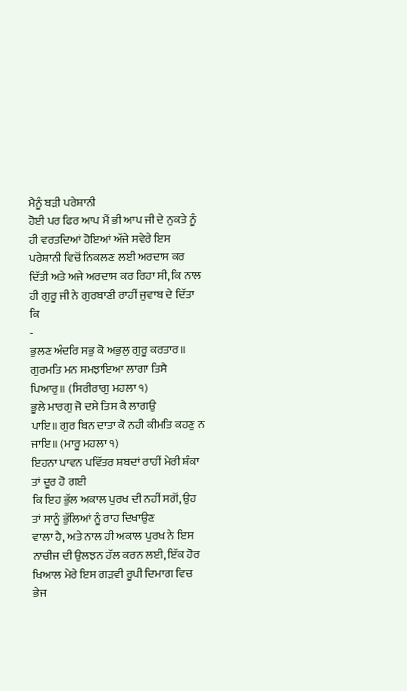ਮੈਨੂੰ ਬੜੀ ਪਰੇਸ਼ਾਨੀ
ਹੋਈ ਪਰ ਫਿਰ ਆਪ ਮੈਂ ਭੀ ਆਪ ਜੀ ਦੇ ਨੁਕਤੇ ਨੂੰ ਹੀ ਵਰਤਦਿਆਂ ਹੋਇਆਂ ਅੱਜੇ ਸਵੇਰੇ ਇਸ
ਪਰੇਸ਼ਾਨੀ ਵਿਚੋਂ ਨਿਕਲਣ ਲਈ ਅਰਦਾਸ ਕਰ ਦਿੱਤੀ ਅਤੇ ਅਜੇ ਅਰਦਾਸ ਕਰ ਰਿਹਾ ਸੀ, ਕਿ ਨਾਲ
ਹੀ ਗੁਰੂ ਜੀ ਨੇ ਗੁਰਬਾਣੀ ਰਾਹੀਂ ਜੁਵਾਬ ਦੇ ਦਿੱਤਾ ਕਿ
-
ਭੁਲਣ ਅੰਦਰਿ ਸਭੁ ਕੋ ਅਭੁਲੁ ਗੁਰੂ ਕਰਤਾਰ॥
ਗੁਰਮਤਿ ਮਨ ਸਮਝਾਇਆ ਲਾਗਾ ਤਿਸੈ ਪਿਆਰੁ॥ (ਸਿਰੀਰਾਗੁ ਮਹਲਾ ੧)
ਭੂਲੇ ਮਾਰਗੁ ਜੋ ਦਸੇ ਤਿਸ ਕੈ ਲਾਗਉ
ਪਾਇ॥ ਗੁਰ ਬਿਨ ਦਾਤਾ ਕੋ ਨਹੀ ਕੀਮਤਿ ਕਹਣੁ ਨ ਜਾਇ॥ (ਮਾਰੂ ਮਹਲਾ ੧)
ਇਹਨਾ ਪਾਵਨ ਪਵਿੱਤਰ ਸ਼ਬਦਾਂ ਰਾਹੀਂ ਮੇਰੀ ਸ਼ੰਕਾ ਤਾਂ ਦੂਰ ਹੋ ਗਈ
ਕਿ ਇਹ ਭੁੱਲ ਅਕਾਲ ਪੁਰਖ ਦੀ ਨਹੀਂ ਸਗੋਂ, ਉਹ ਤਾਂ ਸਾਨੂੰ ਭੁੱਲਿਆਂ ਨੂੰ ਰਾਹ ਦਿਖਾਉਣ
ਵਾਲਾ ਹੈ, ਅਤੇ ਨਾਲ ਹੀ ਅਕਾਲ ਪੁਰਖ ਨੇ ਇਸ ਨਾਚੀਜ ਦੀ ਉਲਝਨ ਹੱਲ ਕਰਨ ਲਈ, ਇੱਕ ਹੋਰ
ਖਿਆਲ ਮੇਰੇ ਇਸ ਗੜਵੀ ਰੂਪੀ ਦਿਮਾਗ ਵਿਚ ਭੇਜ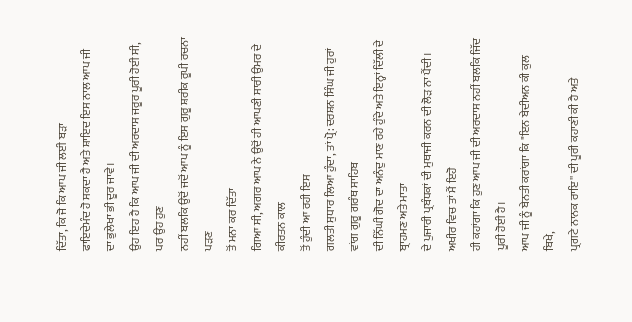ਦਿੱਤਾ, ਕਿ ਜੋ ਕਿ ਆਪ ਜੀ ਲਈ ਬੜਾ
ਫਾਇਦੇਮੰਦ ਹੋ ਸਕਦਾ ਹੈ ਅਤੇ ਸ਼ਾਇਦ ਇਸ ਨਾਲ ਆਪ ਜੀ ਦਾ ਭੁਲੇਖਾ ਭੀ ਦੂਰ ਜਾਵੇ।
ਉਹ ਇਹ ਹੈ ਕਿ ਆਪ ਜੀ ਦੀ ਅਰਦਾਸ ਜਰੂਰ ਪੂਰੀ ਹੋਈ ਸੀ, ਪਰ ਉਹ ਹੁਣ
ਨਹੀਂ ਬਲਕਿ ਉਦੋਂ ਜਦੋਂ ਆਪ ਨੂੰ ਇਸ ਗੁਰੂ ਸ਼ਰੀਕ ਰੂਪੀ ਰਚਨਾ ਪੜਣ
ਤੋਂ ਮਨਾ ਕਰ ਦਿੱਤਾ
ਗਿਆ ਸੀ, ਅਗਰ ਆਪ ਨੇ ਉਦੋਂ ਹੀ ਆਪਣੀ ਸਾਰੀ ਉਮਰ ਦੇ ਕੀਰਤਨ ਕਾਲ
ਤੋਂ ਹੁੰਦੀ ਆ ਰਹੀ ਇਸ
ਗਲਤੀ ਸੁਧਾਰ ਲਿਆ ਹੁੰਦਾ, ਤਾਂ ਪ੍ਰੋ: ਦਰਸ਼ਨ ਸਿੰਘ ਜੀ ਹੁਰਾਂ ਵਾਂਗ ਗੁਰੂ ਗਰੰਥ ਸਾਹਿਬ
ਦੀ ਨਿੱਘੀ ਗੋਦ ਦਾ ਅਨੰਦੁ ਮਾਣ ਰਹੇ ਹੁੰਦੇ ਅਤੇ ਇਨ੍ਹਾਂ ਦਿੱਲੀ ਦੇ ਬ੍ਰਾਹਮਣ ਅਤੇ ਮਾਤਾ
ਦੇ ਪੁਜਾਰੀ ਪ੍ਰਬੰਧਕਾਂ ਦੀ ਮੁਥਾਜੀ ਕਰਨ ਦੀ ਲੋੜ ਨਾ ਪੈਂਦੀ। ਅਖੀਰ ਵਿਚ ਤਾਂ ਮੈਂ ਇਹੋ
ਹੀ ਕਹਾਂਗਾ ਕਿ ਹੁਣ ਆਪ ਜੀ ਦੀ ਅਰਦਾਸ ਨਹੀਂ ਬਲਕਿ ਜਿੱਦ ਪੂਰੀ ਹੋਈ ਹੈ।
ਆਪ ਜੀ ਨੂੰ ਬੇਨਤੀ ਕਰਾਂਗਾ ਕਿ "ਇਨ ਬੇਦੀਅਨ ਕੀ ਕੁਲ ਬਿਖੇ,
ਪ੍ਰਗਟੇ ਨਾਨਕ ਰਾਇ'' ਦੀ ਪੂਰੀ ਕਹਾਣੀ ਕੀ ਹੈ ਅਤੇ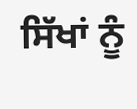ਸਿੱਖਾਂ ਨੂੰ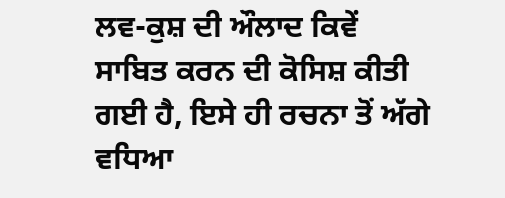ਲਵ-ਕੁਸ਼ ਦੀ ਔਲਾਦ ਕਿਵੇਂ
ਸਾਬਿਤ ਕਰਨ ਦੀ ਕੋਸਿਸ਼ ਕੀਤੀ ਗਈ ਹੈ, ਇਸੇ ਹੀ ਰਚਨਾ ਤੋਂ ਅੱਗੇ ਵਧਿਆ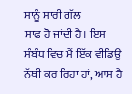ਸਾਨੂੰ ਸਾਰੀ ਗੱਲ
ਸਾਫ ਹੋ ਜਾਂਦੀ ਹੈ। ਇਸ ਸੰਬੰਧ ਵਿਚ ਮੈਂ ਇੱਕ ਵੀਡਿਉ ਨੱਥੀ ਕਰ ਰਿਹਾ ਹਾਂ, ਆਸ ਹੈ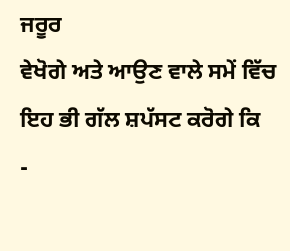ਜਰੂਰ
ਵੇਖੋਗੇ ਅਤੇ ਆਉਣ ਵਾਲੇ ਸਮੇਂ ਵਿੱਚ ਇਹ ਭੀ ਗੱਲ ਸ਼ਪੱਸਟ ਕਰੋਗੇ ਕਿ
-